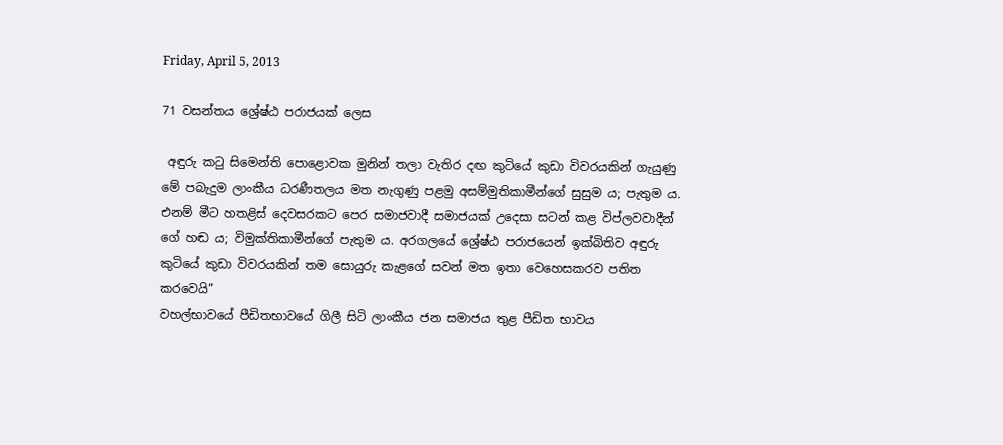Friday, April 5, 2013

71 වසන්තය ශ්‍රේෂ්ඨ පරාජයක් ලෙස

 අඳුරු කටු සිමෙන්ති පොළොවක මුනින් තලා වැතිර දඟ කුටියේ කුඩා විවරයකින් ගැයුණු මේ පබැදුම ලාංකීය ධරණීතලය මත නැගුණු පළමු අසම්මුතිකාමීන්ගේ සුසුම ය; පැතුම ය. එනම් මීට හතළිස් දෙවසරකට පෙර සමාජවාදී සමාජයක් උදෙසා සටන් කළ විප්ලවවාදීන් ගේ හඬ ය; විමුක්තිකාමීන්ගේ පැතුම ය. අරගලයේ ශ්‍රේෂ්ඨ පරාජයෙන් ඉක්බිතිව අඳුරු කුටියේ කුඩා විවරයකින් තම සොයුරු කැළගේ සවන් මත ඉතා වෙහෙසකරව පතිත කරවෙයි”
වහල්භාවයේ පීඩිතභාවයේ ගිලී සිටි ලාංකීය ජන සමාජය තුළ පීඩිත භාවය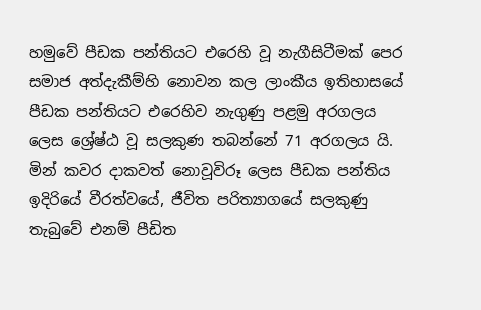හමුවේ පීඩක පන්තියට එරෙහි වූ නැගීසිටීමක් පෙර සමාජ අත්දැකීම්හි නොවන කල ලාංකීය ඉතිහාසයේ පීඩක පන්තියට එරෙහිව නැගුණු පළමු අරගලය ලෙස ශ්‍රේෂ්ඨ වූ සලකුණ තබන්නේ 71 අරගලය යි.
මින් කවර දාකවත් නොවූවිරූ ලෙස පීඩක පන්තිය ඉදිරියේ වීරත්වයේ, ජීවිත පරිත්‍යාගයේ සලකුණු තැබුවේ එනම් පීඩිත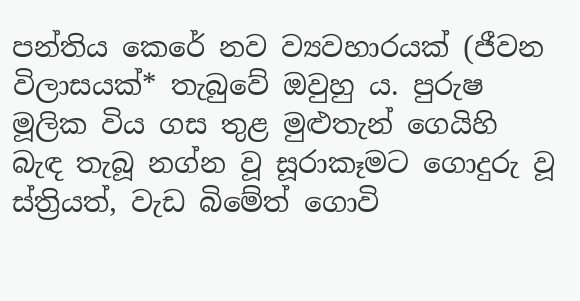පන්තිය කෙරේ නව ව්‍යවහාරයක් (ජීවන විලාසයක්* තැබුවේ ඔවුහු ය. පුරුෂ මූලික විය ගස තුළ මුළුතැන් ගෙයිහි බැඳ තැබූ නග්න වූ සූරාකෑමට ගොදුරු වූ ස්ත්‍රියත්, වැඩ බිමේත් ගොවි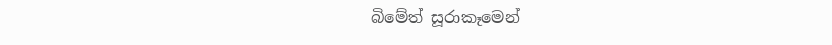බිමේත් සූරාකෑමෙන්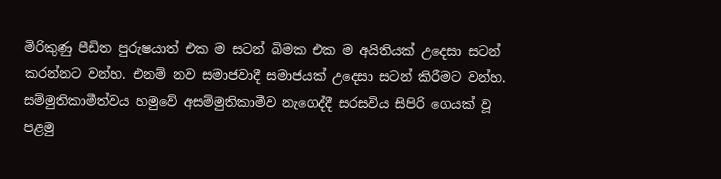මිරිකුණු පීඩිත පුරුෂයාත් එක ම සටන් බිමක එක ම අයිතියක් උදෙසා සටන් කරන්නට වන්හ. එනම් නව සමාජවාදී සමාජයක් උදෙසා සටන් කිරීමට වන්හ. සම්මුතිකාමීත්වය හමුවේ අසම්මුතිකාමීව නැගෙද්දී සරසවිය සිපිරි ගෙයක් වූ පළමු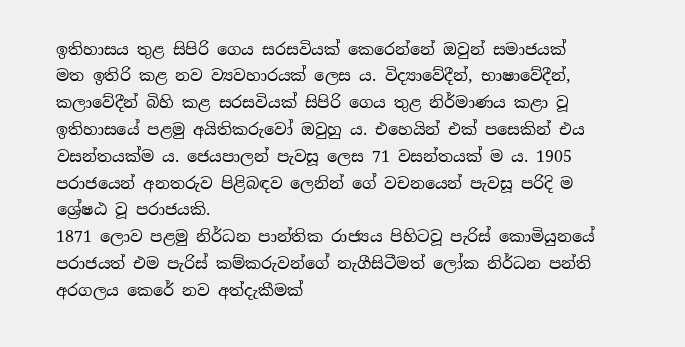ඉතිහාසය තුළ සිපිරි ගෙය සරසවියක් කෙරෙන්නේ ඔවුන් සමාජයක් මත ඉතිරි කළ නව ව්‍යවහාරයක් ලෙස ය. විද්‍යාවේදීන්, භාෂාවේදීන්, කලාවේදීන් බිහි කළ සරසවියක් සිපිරි ගෙය තුළ නිර්මාණය කළා වූ ඉතිහාසයේ පළමු අයිතිකරුවෝ ඔවුහු ය. එහෙයින් එක් පසෙකින් එය වසන්තයක්ම ය. ජෙයපාලන් පැවසූ ලෙස 71 වසන්තයක් ම ය. 1905 පරාජයෙන් අනතරුව පිළිබඳව ලෙනින් ගේ වචනයෙන් පැවසූ පරිදි ම ශ්‍රේෂඨ වූ පරාජයකි.
1871 ලොව පළමු නිර්ධන පාන්තික රාජ්‍යය පිහිටවූ පැරිස් කොමියුනයේ පරාජයත් එම පැරිස් කම්කරුවන්ගේ නැගීසිටීමත් ලෝක නිර්ධන පන්ති අරගලය කෙරේ නව අත්දැකීමක්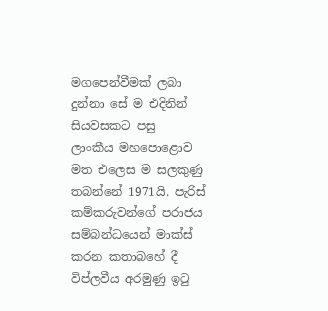මගපෙන්වීමක් ලබා දුන්නා සේ ම එදිනින් සියවසකට පසු  ලාංකීය මහපොළොව මත එලෙස ම සලකුණු තබන්නේ 1971යි. පැරිස් කම්කරුවන්ගේ පරාජය සම්බන්ධයෙන් මාක්ස් කරන කතාබහේ දී විප්ලවීය අරමුණු ඉටු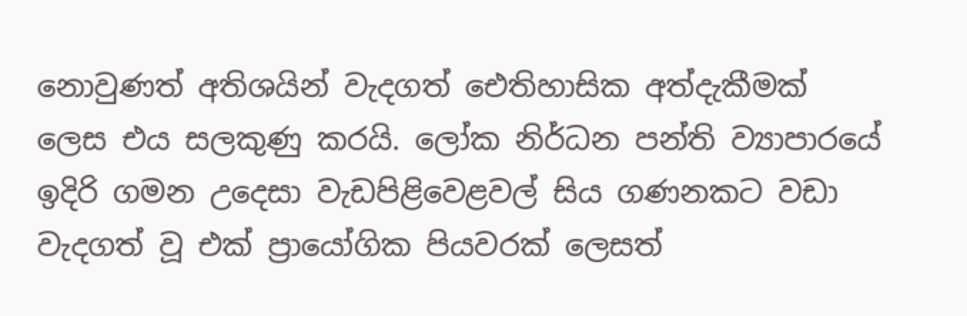නොවුණත් අතිශයින් වැදගත් ඓතිහාසික අත්දැකීමක් ලෙස එය සලකුණු කරයි. ලෝක නිර්ධන පන්ති ව්‍යාපාරයේ ඉදිරි ගමන උදෙසා වැඩපිළිවෙළවල් සිය ගණනකට වඩා වැදගත් වූ එක් ප්‍රායෝගික පියවරක් ලෙසත්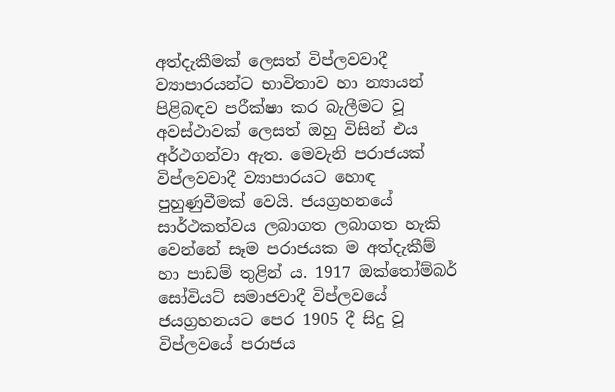අත්දැකීමක් ලෙසත් විප්ලවවාදී ව්‍යාපාරයන්ට භාවිතාව හා න්‍යායන් පිළිබඳව පරීක්ෂා කර බැලීමට වූ අවස්ථාවක් ලෙසත් ඔහු විසින් එය අර්ථගන්වා ඇත. මෙවැනි පරාජයක් විප්ලවවාදී ව්‍යාපාරයට හොඳ පුහුණුවීමක් වෙයි. ජයග්‍රහනයේ සාර්ථකත්වය ලබාගත ලබාගත හැකි වෙන්නේ සෑම පරාජයක ම අත්දැකීම් හා පාඩම් තුළින් ය. 1917 ඔක්තෝම්බර් සෝවියට් සමාජවාදී විප්ලවයේ ජයග්‍රහනයට පෙර 1905 දී සිදු වූ විප්ලවයේ පරාජය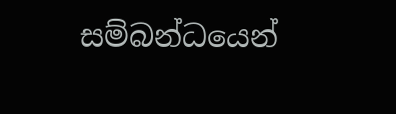සම්බන්ධයෙන්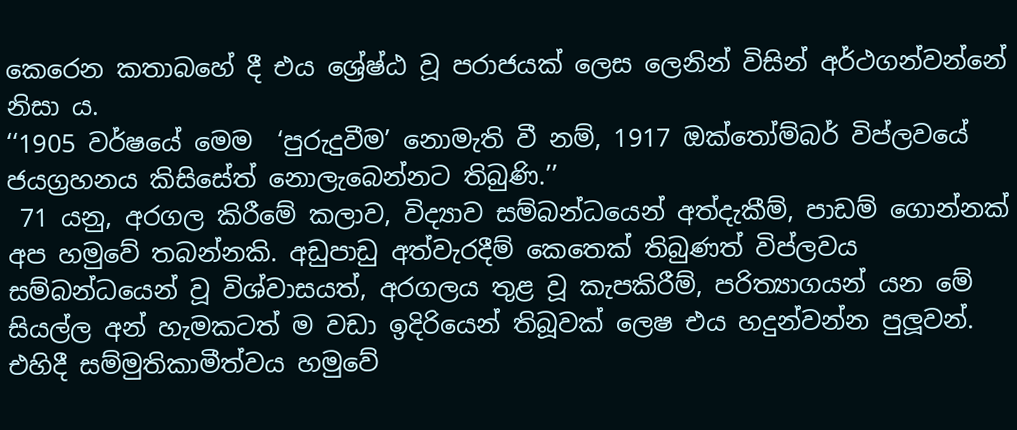කෙරෙන කතාබහේ දී එය ශ්‍රේෂ්ඨ වූ පරාජයක් ලෙස ලෙනින් විසින් අර්ථගන්වන්නේ නිසා ය.
‘‘1905 වර්ෂයේ මෙම  ‘පුරුදුවීම’ නොමැති වී නම්, 1917 ඔක්තෝම්බර් විප්ලවයේ ජයග්‍රහනය කිසිසේත් නොලැබෙන්නට තිබුණි.’’
 71 යනු, අරගල කිරීමේ කලාව, විද්‍යාව සම්බන්ධයෙන් අත්දැකීම්, පාඩම් ගොන්නක් අප හමුවේ තබන්නකි. අඩුපාඩු අත්වැරදීම් කෙතෙක් තිබුණත් විප්ලවය සම්බන්ධයෙන් වූ විශ්වාසයත්, අරගලය තුළ වූ කැපකිරීම්, පරිත්‍යාගයන් යන මේ සියල්ල අන් හැමකටත් ම වඩා ඉදිරියෙන් තිබූවක් ලෙෂ එය හදුන්වන්න පුලූවන්. එහිදී සම්මුතිකාමීත්වය හමුවේ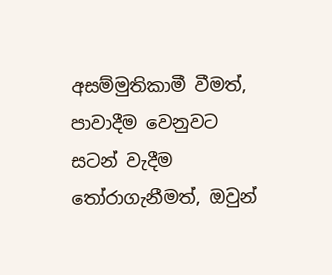අසම්මුතිකාමී වීමත්, පාවාදීම වෙනුවට සටන් වැදීම තෝරාගැනීමත්, ඔවුන්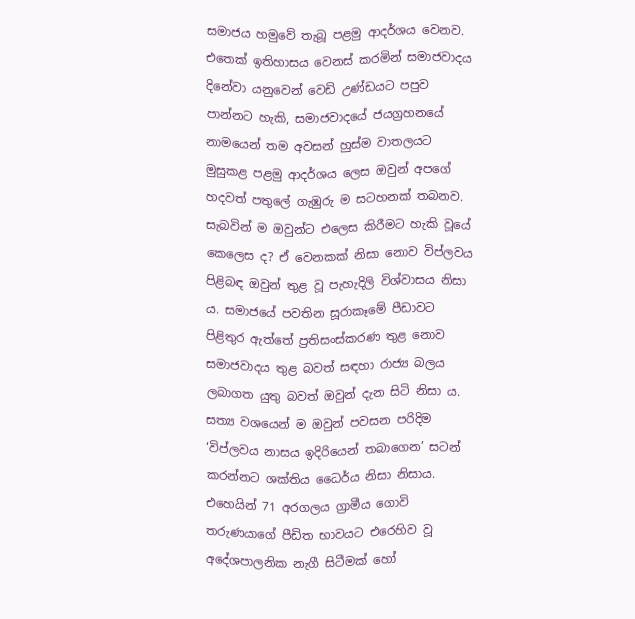සමාජය හමුවේ තැබූ පළමු ආදර්ශය වෙනව. එතෙක් ඉතිහාසය වෙනස් කරමින් සමාජවාදය දිනේවා යනුවෙන් වෙඩි උණ්ඩයට පපුව පාන්නට හැකි, සමාජවාදයේ ජයග්‍රහනයේ නාමයෙන් තම අවසන් හුස්ම වාතලයට මුසුකළ පළමු ආදර්ශය ලෙස ඔවුන් අපගේ හදවත් පතුලේ ගැඹුරු ම සටහනක් තබනව. සැබවින් ම ඔවුන්ට එලෙස කිරීමට හැකි වූයේ කෙලෙස ද? ඒ වෙනකක් නිසා නොව විප්ලවය පිළිබඳ ඔවුන් තුළ වූ පැහැදිලි විශ්වාසය නිසා ය. සමාජයේ පවතින සූරාකෑමේ පීඩාවට පිළිතුර ඇත්තේ ප්‍රතිසංස්කරණ තුළ නොව සමාජවාදය තුළ බවත් සඳහා රාජ්‍ය බලය ලබාගත යුතු බවත් ඔවුන් දැන සිටි නිසා ය. සත්‍ය වශයෙන් ම ඔවුන් පවසන පරිදිම ‘විප්ලවය නාසය ඉදිරියෙන් තබාගෙන’ සටන් කරන්නට ශක්තිය ධෛර්ය නිසා නිසාය. එහෙයින් 71 අරගලය ග්‍රාමීය ගොවි තරුණයාගේ පීඩිත භාවයට එරෙහිව වූ අදේශපාලනික නැගී සිටීමක් හෝ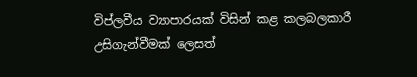විප්ලවීය ව්‍යාපාරයක් විසින් කළ කලබලකාරී උසිගැන්වීමක් ලෙසත්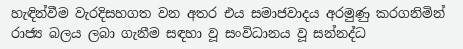හැඳින්වීම වැරදිසහගත වන අතර එය සමාජවාදය අරමුණු කරගනිමින් රාජ්‍ය බලය ලබා ගැනීම සඳහා වූ සංවිධානය වූ සන්නද්ධ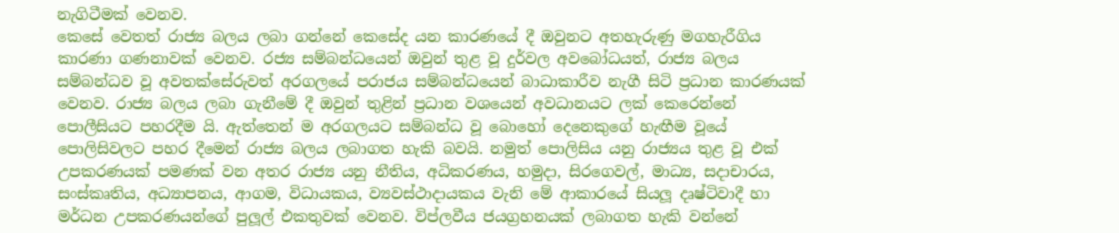නැගිටීමක් වෙනව.
කෙසේ වෙතත් රාජ්‍ය බලය ලබා ගන්නේ කෙසේද යන කාරණයේ දී ඔවුනට අතහැරුණු මගහැරීගිය කාරණා ගණනාවක් වෙනව. රජ්‍ය සම්බන්ධයෙන් ඔවුන් තුළ වූ දුර්වල අවබෝධයත්, රාජ්‍ය බලය සම්බන්ධව වූ අවතක්සේරුවත් අරගලයේ පරාජය සම්බන්ධයෙන් බාධාකාරීව නැගී සිටි ප්‍රධාන කාරණයක් වෙනව. රාජ්‍ය බලය ලබා ගැනීමේ දී ඔවුන් තුළින් ප්‍රධාන වශයෙන් අවධානයට ලක් කෙරෙන්නේ පොලීසියට පහරදීම යි. ඇත්තෙන් ම අරගලයට සම්බන්ධ වූ බොහෝ දෙනෙකුගේ හැඟීම වූයේ පොලිසිවලට පහර දීමෙන් රාජ්‍ය බලය ලබාගත හැකි බවයි. නමුත් පොලිසිය යනු රාජ්‍යය තුළ වූ එක් උපකරණයක් පමණක් වන අතර රාජ්‍ය යනු නීතිය, අධිකරණය, හමුදා, සිරගෙවල්, මාධ්‍ය, සදාචාරය, සංස්කෘතිය, අධ්‍යාපනය, ආගම, විධායකය, ව්‍යවස්ථාදායකය වැනි මේ ආකාරයේ සියලූ දෘෂ්ටිවාදී හා මර්ධන උපකරණයන්ගේ පුලූල් එකතුවක් වෙනව. විප්ලවීය ජයග්‍රහනයක් ලබාගත හැකි වන්නේ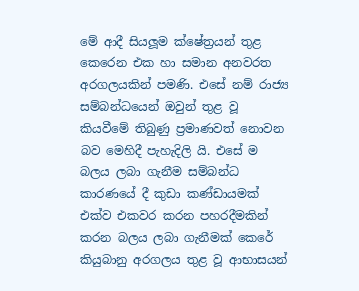මේ ආදී සියලූම ක්ෂේත්‍රයන් තුළ කෙරෙන එක හා සමාන අනවරත අරගලයකින් පමණි. එසේ නම් රාජ්‍ය සම්බන්ධයෙන් ඔවුන් තුළ වූ කියවීමේ තිබුණු ප්‍රමාණවත් නොවන බව මෙහිදී පැහැදිලි යි. එසේ ම බලය ලබා ගැනීම සම්බන්ධ කාරණයේ දී කුඩා කණ්ඩායමක් එක්ව එකවර කරන පහරදීමකින් කරන බලය ලබා ගැනීමක් කෙරේ කියුබානු අරගලය තුළ වූ ආභාසයන්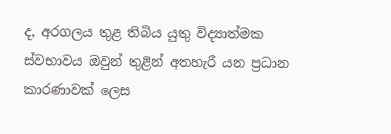ද, අරගලය තුළ තිබිය යුතු විද්‍යාත්මක ස්වභාවය ඔවුන් තුළින් අතහැරී යන ප්‍රධාන කාරණාවක් ලෙස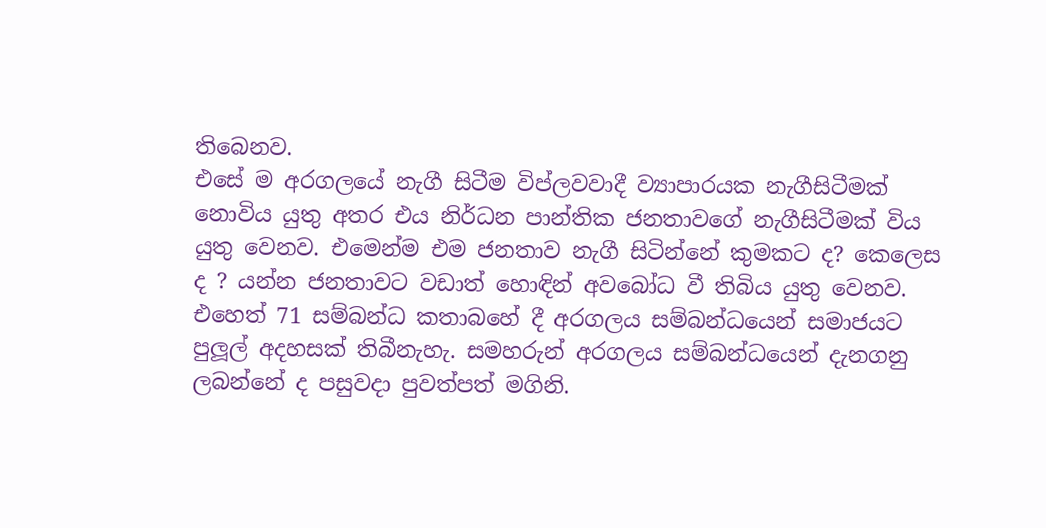තිබෙනව.
එසේ ම අරගලයේ නැගී සිටීම විප්ලවවාදී ව්‍යාපාරයක නැගීසිටීමක් නොවිය යුතු අතර එය නිර්ධන පාන්තික ජනතාවගේ නැගීසිටීමක් විය යුතු වෙනව. එමෙන්ම එම ජනතාව නැගී සිටින්නේ කුමකට ද? කෙලෙස ද ? යන්න ජනතාවට වඩාත් හොඳින් අවබෝධ වී තිබිය යුතු වෙනව. එහෙත් 71 සම්බන්ධ කතාබහේ දී අරගලය සම්බන්ධයෙන් සමාජයට පුලූල් අදහසක් තිබීනැහැ. සමහරුන් අරගලය සම්බන්ධයෙන් දැනගනු ලබන්නේ ද පසුවදා පුවත්පත් මගිනි.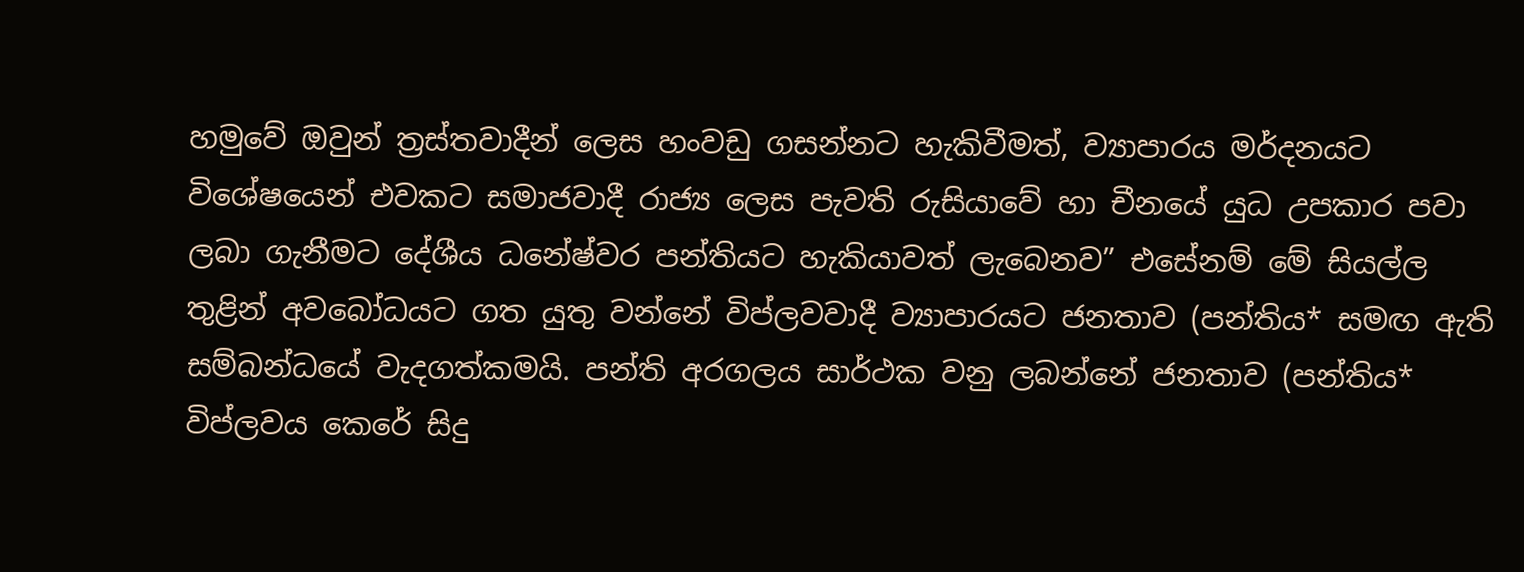හමුවේ ඔවුන් ත්‍රස්තවාදීන් ලෙස හංවඩු ගසන්නට හැකිවීමත්, ව්‍යාපාරය මර්දනයට විශේෂයෙන් එවකට සමාජවාදී රාජ්‍ය ලෙස පැවති රුසියාවේ හා චීනයේ යුධ උපකාර පවා ලබා ගැනීමට දේශීය ධනේෂ්වර පන්තියට හැකියාවත් ලැබෙනව” එසේනම් මේ සියල්ල තුළින් අවබෝධයට ගත යුතු වන්නේ විප්ලවවාදී ව්‍යාපාරයට ජනතාව (පන්තිය* සමඟ ඇති සම්බන්ධයේ වැදගත්කමයි. පන්ති අරගලය සාර්ථක වනු ලබන්නේ ජනතාව (පන්තිය* විප්ලවය කෙරේ සිදු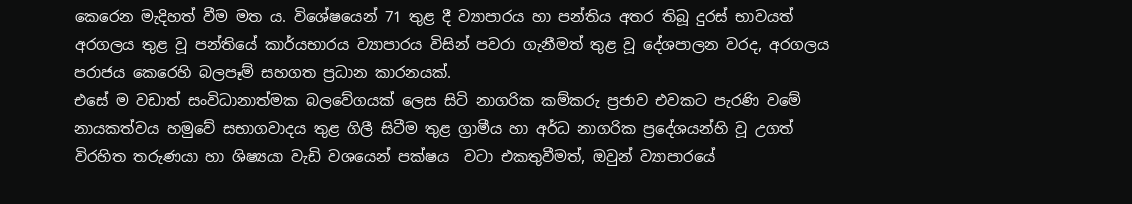කෙරෙන මැදිහත් වීම මත ය. විශේෂයෙන් 71 තුළ දී ව්‍යාපාරය හා පන්තිය අතර තිබූ දුරස් භාවයත් අරගලය තුළ වූ පන්තියේ කාර්යභාරය ව්‍යාපාරය විසින් පවරා ගැනීමත් තුළ වූ දේශපාලන වරද, අරගලය පරාජය කෙරෙහි බලපෑම් සහගත ප්‍රධාන කාරනයක්.
එසේ ම වඩාත් සංවිධානාත්මක බලවේගයක් ලෙස සිටි නාගරික කම්කරු ප්‍රජාව එවකට පැරණි වමේ නායකත්වය හමුවේ සභාගවාදය තුළ ගිලී සිටීම තුළ ග්‍රාමීය හා අර්ධ නාගරික ප්‍රදේශයන්හි වූ උගත් විරහිත තරුණයා හා ශිෂ්‍යයා වැඩි වශයෙන් පක්ෂය  වටා එකතුවීමත්, ඔවුන් ව්‍යාපාරයේ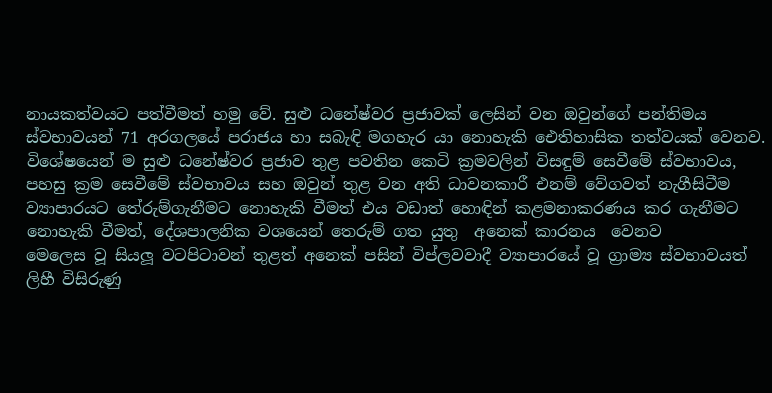නායකත්වයට පත්වීමත් හමු වේ. සුළු ධනේෂ්වර ප්‍රජාවක් ලෙසින් වන ඔවුන්ගේ පන්තිමය ස්වභාවයන් 71 අරගලයේ පරාජය හා සබැඳි මගහැර යා නොහැකි ඓතිහාසික තත්වයක් වෙනව. විශේෂයෙන් ම සුළු ධනේෂ්වර ප්‍රජාව තුළ පවතින කෙටි ක්‍රමවලින් විසඳුම් සෙවීමේ ස්වභාවය, පහසු ක්‍රම සෙවීමේ ස්වභාවය සහ ඔවුන් තුළ වන අති ධාවනකාරී එනම් වේගවත් නැගීසිටීම ව්‍යාපාරයට තේරුම්ගැනීමට නොහැකි වීමත් එය වඩාත් හොඳින් කළමනාකරණය කර ගැනීමට නොහැකි වීමත්, දේශපාලනික වශයෙන් තෙරුම් ගත යුතු  අනෙක් කාරනය  වෙනව
මෙලෙස වූ සියලූ වටපිටාවන් තුළත් අනෙක් පසින් විප්ලවවාදී ව්‍යාපාරයේ වූ ග්‍රාම්‍ය ස්වභාවයත් ලිහී විසිරුණු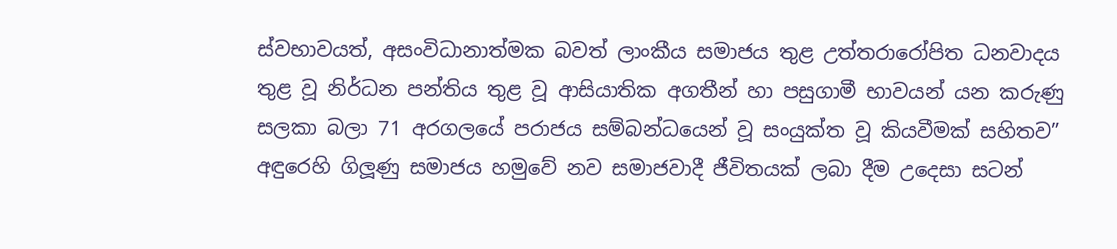ස්වභාවයත්, අසංවිධානාත්මක බවත් ලාංකීය සමාජය තුළ උත්තරාරෝපිත ධනවාදය තුළ වූ නිර්ධන පන්තිය තුළ වූ ආසියාතික අගතීන් හා පසුගාමී භාවයන් යන කරුණු සලකා බලා 71 අරගලයේ පරාජය සම්බන්ධයෙන් වූ සංයුක්ත වූ කියවීමක් සහිතව” අඳුරෙහි ගිලූණු සමාජය හමුවේ නව සමාජවාදී ජීවිතයක් ලබා දීම උදෙසා සටන්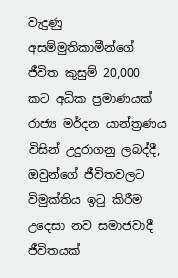වැදුණු අසම්මුතිකාමීන්ගේ ජීවිත කුසුම් 20,000 කට අධික ප්‍රමාණයක් රාජ්‍ය මර්දන යාන්ත්‍රණය විසින් උදුරාගනු ලබද්දී, ඔවුන්ගේ ජීවිතවලට විමුක්තිය ඉටු කිරීම උදෙසා නව සමාජවාදී ජීවිතයක්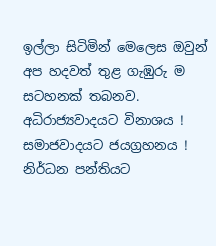ඉල්ලා සිටිමින් මෙලෙස ඔවුන් අප හදවත් තුළ ගැඹුරු ම සටහනක් තබනව.
අධිරාජ්‍යවාදයට විනාශය ! සමාජවාදයට ජයග්‍රහනය ! නිර්ධන පන්තියට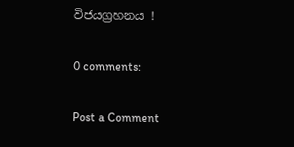විජයග්‍රහනය !

0 comments:

Post a Comment